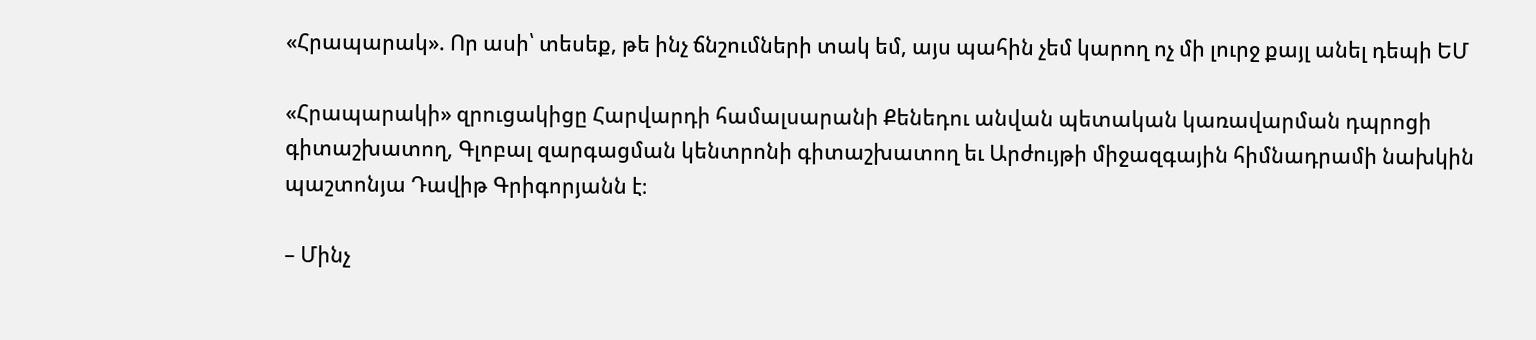«Հրապարակ». Որ ասի՝ տեսեք, թե ինչ ճնշումների տակ եմ, այս պահին չեմ կարող ոչ մի լուրջ քայլ անել դեպի ԵՄ

«Հրապարակի» զրուցակիցը Հարվարդի համալսարանի Քենեդու անվան պետական կառավարման դպրոցի գիտաշխատող, Գլոբալ զարգացման կենտրոնի գիտաշխատող եւ Արժույթի միջազգային հիմնադրամի նախկին պաշտոնյա Դավիթ Գրիգորյանն է։

– Մինչ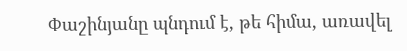Փաշինյանը պնդում է, թե հիմա, առավել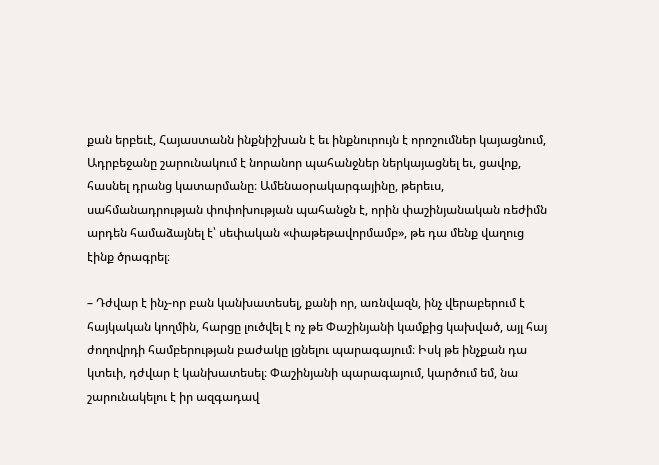քան երբեւէ, Հայաստանն ինքնիշխան է եւ ինքնուրույն է որոշումներ կայացնում, Ադրբեջանը շարունակում է նորանոր պահանջներ ներկայացնել եւ, ցավոք, հասնել դրանց կատարմանը։ Ամենաօրակարգայինը, թերեւս, սահմանադրության փոփոխության պահանջն է, որին փաշինյանական ռեժիմն արդեն համաձայնել է՝ սեփական «փաթեթավորմամբ», թե դա մենք վաղուց էինք ծրագրել։

– Դժվար է ինչ-որ բան կանխատեսել, քանի որ, առնվազն, ինչ վերաբերում է հայկական կողմին, հարցը լուծվել է ոչ թե Փաշինյանի կամքից կախված, այլ հայ ժողովրդի համբերության բաժակը լցնելու պարագայում։ Իսկ թե ինչքան դա կտեւի, դժվար է կանխատեսել։ Փաշինյանի պարագայում, կարծում եմ, նա շարունակելու է իր ազգադավ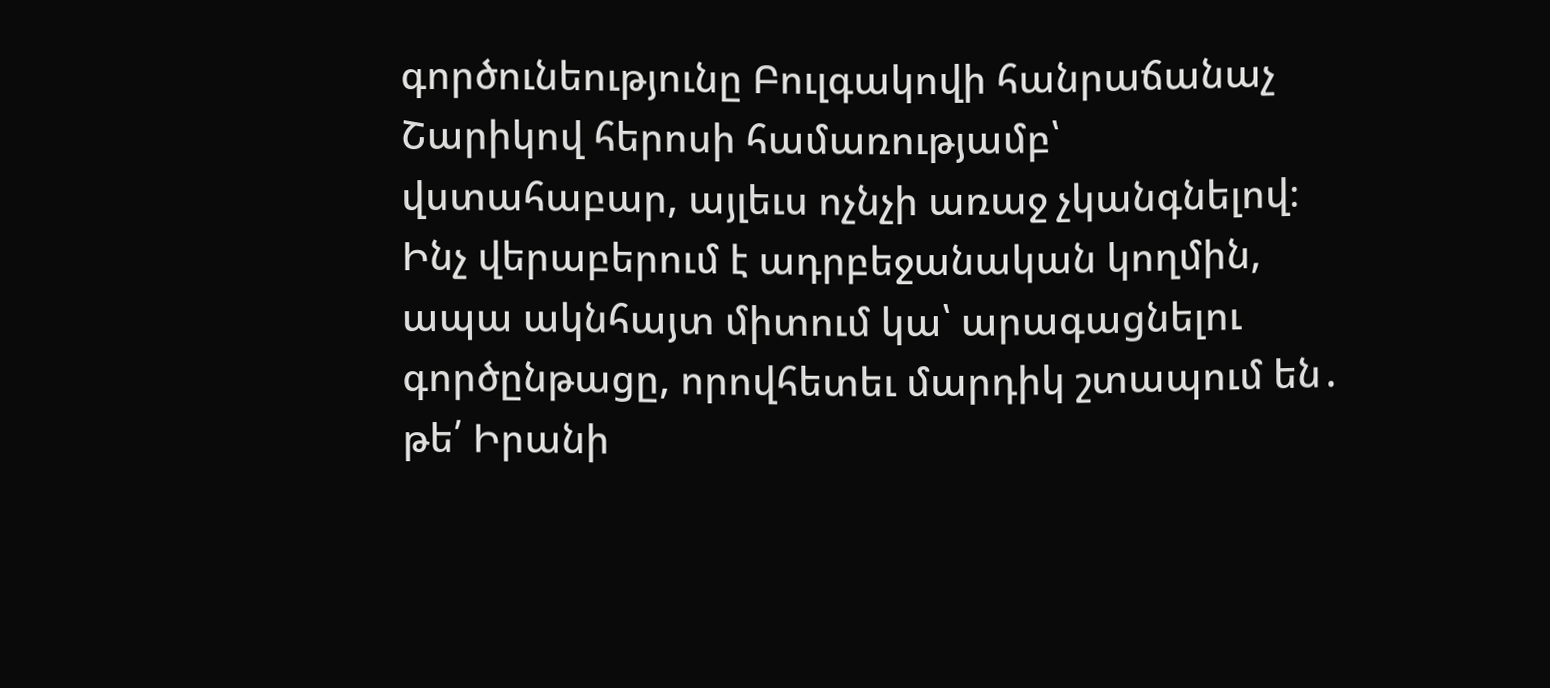գործունեությունը Բուլգակովի հանրաճանաչ Շարիկով հերոսի համառությամբ՝ վստահաբար, այլեւս ոչնչի առաջ չկանգնելով։ Ինչ վերաբերում է ադրբեջանական կողմին, ապա ակնհայտ միտում կա՝ արագացնելու գործընթացը, որովհետեւ մարդիկ շտապում են․ թե՛ Իրանի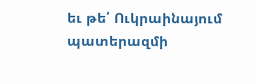եւ թե՛ Ուկրաինայում պատերազմի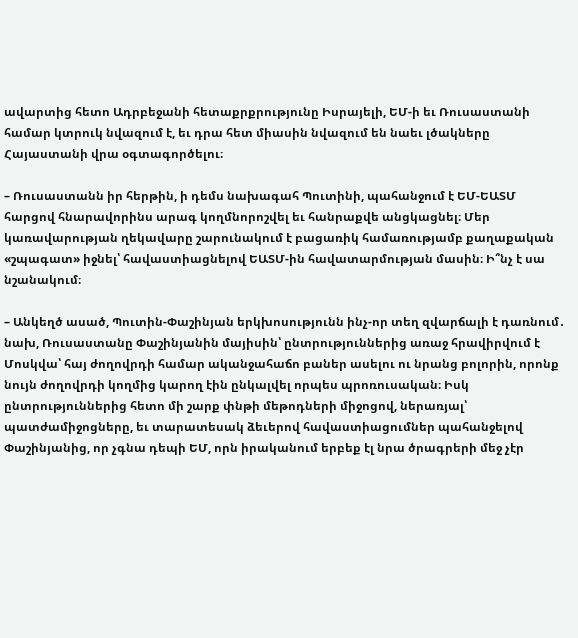ավարտից հետո Ադրբեջանի հետաքրքրությունը Իսրայելի, ԵՄ-ի եւ Ռուսաստանի համար կտրուկ նվազում է, եւ դրա հետ միասին նվազում են նաեւ լծակները Հայաստանի վրա օգտագործելու։

– Ռուսաստանն իր հերթին, ի դեմս նախագահ Պուտինի, պահանջում է ԵՄ-ԵԱՏՄ հարցով հնարավորինս արագ կողմնորոշվել եւ հանրաքվե անցկացնել։ Մեր կառավարության ղեկավարը շարունակում է բացառիկ համառությամբ քաղաքական «շպագատ» իջնել՝ հավաստիացնելով ԵԱՏՄ-ին հավատարմության մասին։ Ի՞նչ է սա նշանակում։

– Անկեղծ ասած, Պուտին-Փաշինյան երկխոսությունն ինչ-որ տեղ զվարճալի է դառնում․ նախ, Ռուսաստանը Փաշինյանին մայիսին՝ ընտրություններից առաջ հրավիրվում է Մոսկվա՝ հայ ժողովրդի համար ականջահաճո բաներ ասելու ու նրանց բոլորին, որոնք նույն ժողովրդի կողմից կարող էին ընկալվել որպես պրոռուսական։ Իսկ ընտրություններից հետո մի շարք փնթի մեթոդների միջոցով, ներառյալ՝ պատժամիջոցները, եւ տարատեսակ ձեւերով հավաստիացումներ պահանջելով Փաշինյանից, որ չգնա դեպի ԵՄ, որն իրականում երբեք էլ նրա ծրագրերի մեջ չէր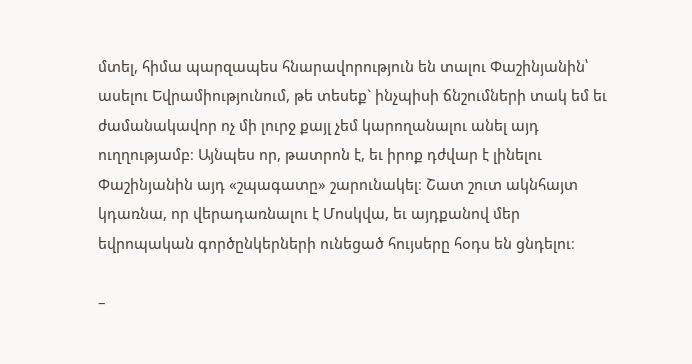մտել, հիմա պարզապես հնարավորություն են տալու Փաշինյանին՝ ասելու Եվրամիությունում, թե տեսեք` ինչպիսի ճնշումների տակ եմ եւ ժամանակավոր ոչ մի լուրջ քայլ չեմ կարողանալու անել այդ ուղղությամբ։ Այնպես որ, թատրոն է, եւ իրոք դժվար է լինելու Փաշինյանին այդ «շպագատը» շարունակել։ Շատ շուտ ակնհայտ կդառնա, որ վերադառնալու է Մոսկվա, եւ այդքանով մեր եվրոպական գործընկերների ունեցած հույսերը հօդս են ցնդելու։

–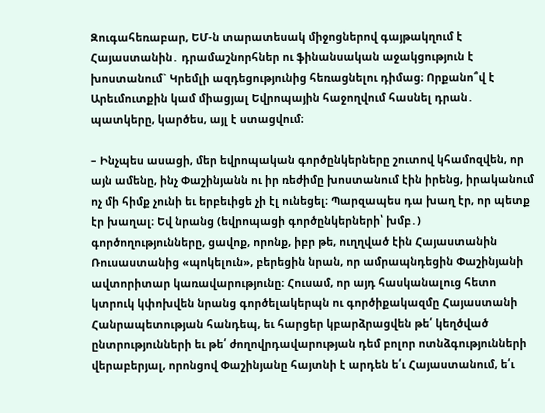Զուգահեռաբար, ԵՄ-ն տարատեսակ միջոցներով գայթակղում է Հայաստանին․ դրամաշնորհներ ու ֆինանսական աջակցություն է խոստանում` Կրեմլի ազդեցությունից հեռացնելու դիմաց։ Որքանո՞վ է Արեւմուտքին կամ միացյալ Եվրոպային հաջողվում հասնել դրան․ պատկերը, կարծես, այլ է ստացվում։

– Ինչպես ասացի, մեր եվրոպական գործընկերները շուտով կհամոզվեն, որ այն ամենը, ինչ Փաշինյանն ու իր ռեժիմը խոստանում էին իրենց, իրականում ոչ մի հիմք չունի եւ երբեւիցե չի էլ ունեցել։ Պարզապես դա խաղ էր, որ պետք էր խաղալ։ Եվ նրանց (եվրոպացի գործընկերների՝ խմբ․) գործողությունները, ցավոք, որոնք, իբր թե, ուղղված էին Հայաստանին Ռուսաստանից «պոկելուն», բերեցին նրան, որ ամրապնդեցին Փաշինյանի ավտորիտար կառավարությունը։ Հուսամ, որ այդ հասկանալուց հետո կտրուկ կփոխվեն նրանց գործելակերպն ու գործիքակազմը Հայաստանի Հանրապետության հանդեպ, եւ հարցեր կբարձրացվեն թե՛ կեղծված ընտրությունների եւ թե՛ ժողովրդավարության դեմ բոլոր ոտնձգությունների վերաբերյալ, որոնցով Փաշինյանը հայտնի է արդեն ե՛ւ Հայաստանում, ե՛ւ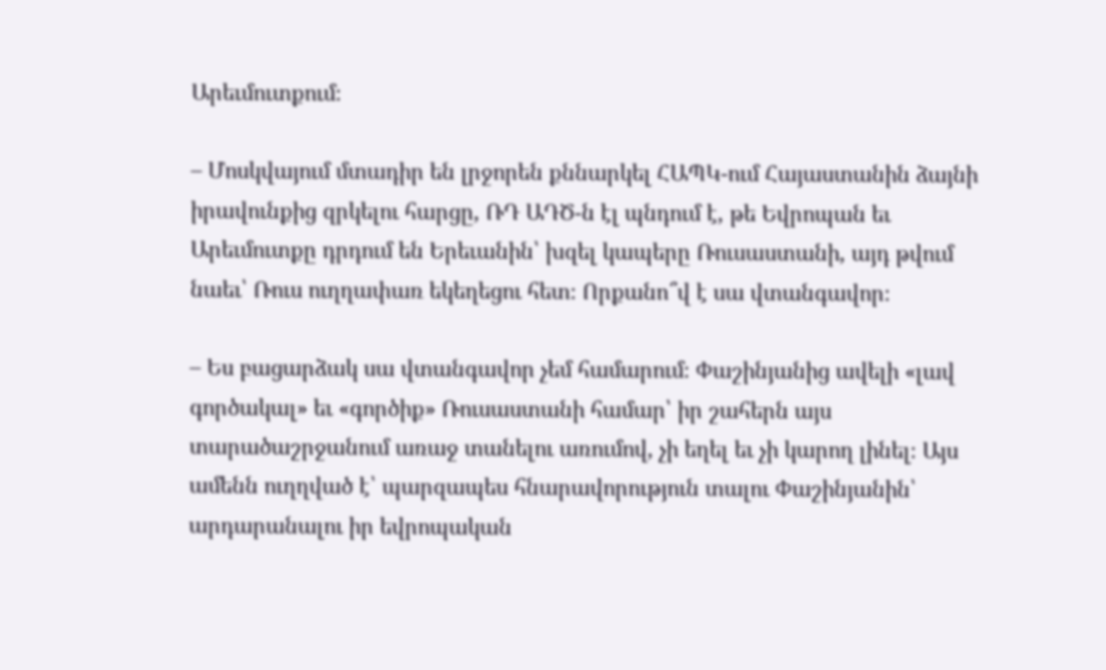Արեւմուտքում։

– Մոսկվայում մտադիր են լրջորեն քննարկել ՀԱՊԿ-ում Հայաստանին ձայնի իրավունքից զրկելու հարցը, ՌԴ ԱԴԾ-ն էլ պնդում է, թե Եվրոպան եւ Արեւմուտքը դրդում են Երեւանին՝ խզել կապերը Ռուսաստանի, այդ թվում նաեւ՝ Ռուս ուղղափառ եկեղեցու հետ։ Որքանո՞վ է սա վտանգավոր։

– Ես բացարձակ սա վտանգավոր չեմ համարում։ Փաշինյանից ավելի «լավ գործակալ» եւ «գործիք» Ռուսաստանի համար՝ իր շահերն այս տարածաշրջանում առաջ տանելու առումով, չի եղել եւ չի կարող լինել։ Այս ամենն ուղղված է՝ պարզապես հնարավորություն տալու Փաշինյանին՝ արդարանալու իր եվրոպական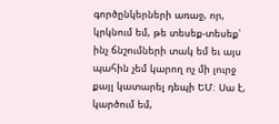գործընկերների առաջ, որ, կրկնում եմ, թե տեսեք-տեսեք՝ ինչ ճնշումների տակ եմ եւ այս պահին չեմ կարող ոչ մի լուրջ քայլ կատարել դեպի ԵՄ։ Սա է, կարծում եմ,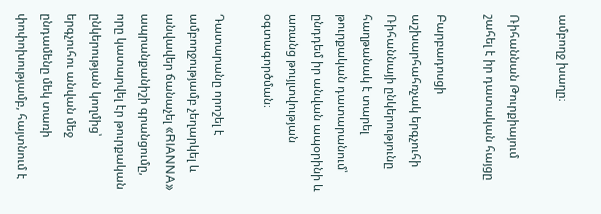ամբողջ խաղը։

Ռիհաննան Թուրքիայում շահել է իր դատական հայցը

Բարբադոսցի աշխարհահռչակ երգչուհի Ռիհաննայի ընկերությունը հաղթանակ է տարել թուրքական դատարանում՝ ընդդեմ իր անվան ապօրինի և առանց թույլտվության օգտագործման։

Դատարանը որոշել է ամբողջությամբ չեղարկել և անվավեր ճանաչել «RIANNA» ապրանքանիշի գրանցումը, որը կատարվել էր թուրքական ընկերության կողմից՝ երգչուհու անվան մեջ ընդամենը մեկ տառի փոփոխությամբ, հայտնում է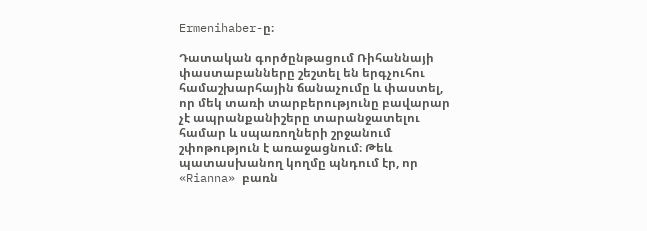Ermenihaber-ը։

Դատական գործընթացում Ռիհաննայի փաստաբանները շեշտել են երգչուհու համաշխարհային ճանաչումը և փաստել, որ մեկ տառի տարբերությունը բավարար չէ ապրանքանիշերը տարանջատելու համար և սպառողների շրջանում շփոթություն է առաջացնում։ Թեև պատասխանող կողմը պնդում էր, որ «Rianna» բառն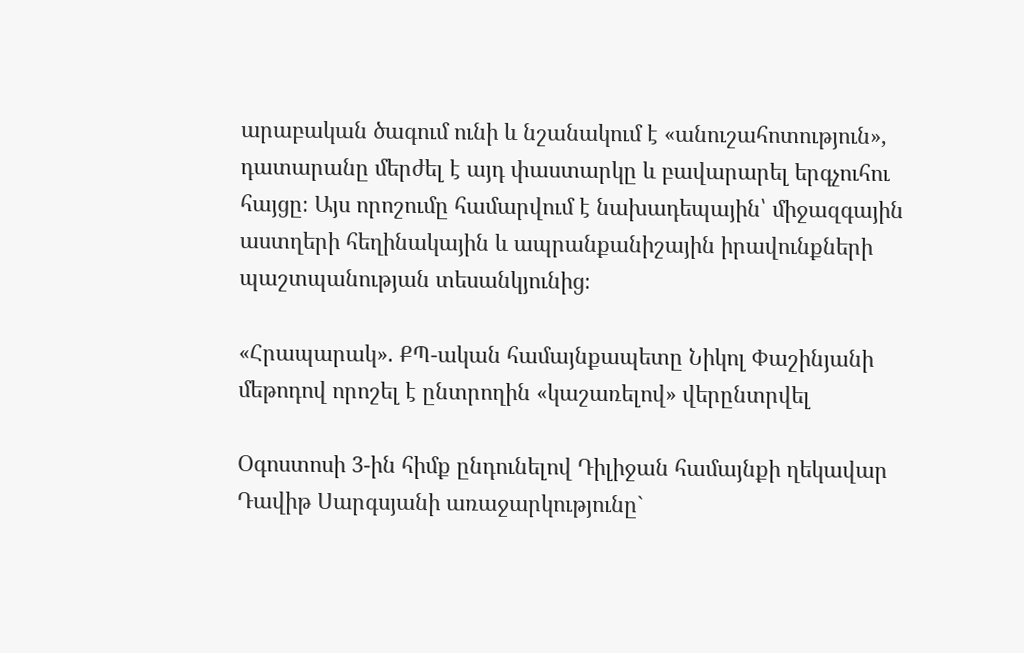արաբական ծագում ունի և նշանակում է «անուշահոտություն», դատարանը մերժել է այդ փաստարկը և բավարարել երգչուհու հայցը։ Այս որոշումը համարվում է նախադեպային՝ միջազգային աստղերի հեղինակային և ապրանքանիշային իրավունքների պաշտպանության տեսանկյունից։

«Հրապարակ». ՔՊ-ական համայնքապետը Նիկոլ Փաշինյանի մեթոդով որոշել է ընտրողին «կաշառելով» վերընտրվել

Օգոստոսի 3-ին հիմք ընդունելով Դիլիջան համայնքի ղեկավար Դավիթ Սարգսյանի առաջարկությունը`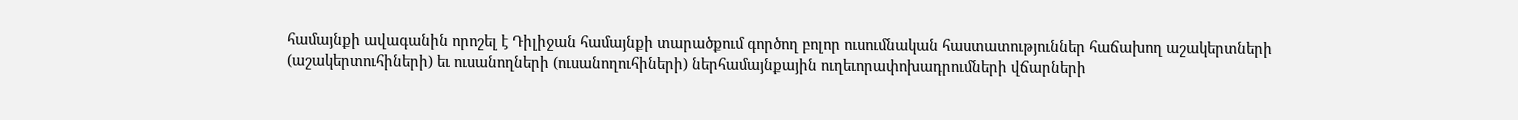համայնքի ավագանին որոշել է Դիլիջան համայնքի տարածքում գործող բոլոր ուսումնական հաստատություններ հաճախող աշակերտների (աշակերտուհիների) եւ ուսանողների (ուսանողուհիների) ներհամայնքային ուղեւորափոխադրումների վճարների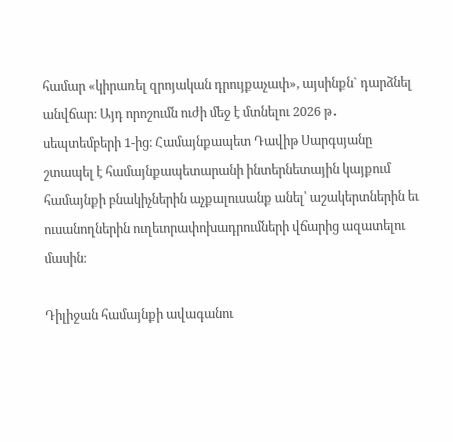համար «կիրառել զրոյական դրույքաչափ», այսինքն` դարձնել անվճար։ Այդ որոշումն ուժի մեջ է մտնելու 2026 թ․ սեպտեմբերի 1-ից։ Համայնքապետ Դավիթ Սարգսյանը շտապել է համայնքապետարանի ինտերնետային կայքում համայնքի բնակիչներին աչքալուսանք անել՝ աշակերտներին եւ ուսանողներին ուղեւորափոխադրումների վճարից ազատելու մասին։

Դիլիջան համայնքի ավագանու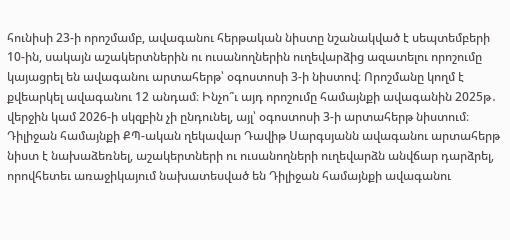հունիսի 23-ի որոշմամբ, ավագանու հերթական նիստը նշանակված է սեպտեմբերի 10-ին, սակայն աշակերտներին ու ուսանողներին ուղեվարձից ազատելու որոշումը կայացրել են ավագանու արտահերթ՝ օգոստոսի 3-ի նիստով։ Որոշմանը կողմ է քվեարկել ավագանու 12 անդամ։ Ինչո՞ւ այդ որոշումը համայնքի ավագանին 2025թ․ վերջին կամ 2026-ի սկզբին չի ընդունել, այլ՝ օգոստոսի 3-ի արտահերթ նիստում։ Դիլիջան համայնքի ՔՊ-ական ղեկավար Դավիթ Սարգսյանն ավագանու արտահերթ նիստ է նախաձեռնել, աշակերտների ու ուսանողների ուղեվարձն անվճար դարձրել, որովհետեւ առաջիկայում նախատեսված են Դիլիջան համայնքի ավագանու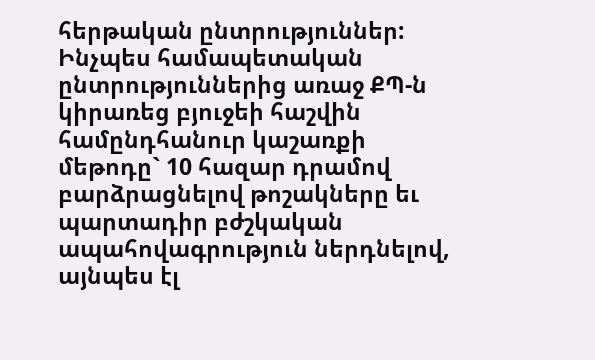հերթական ընտրություններ: Ինչպես համապետական ընտրություններից առաջ ՔՊ-ն կիրառեց բյուջեի հաշվին համընդհանուր կաշառքի մեթոդը` 10 հազար դրամով բարձրացնելով թոշակները եւ պարտադիր բժշկական ապահովագրություն ներդնելով, այնպես էլ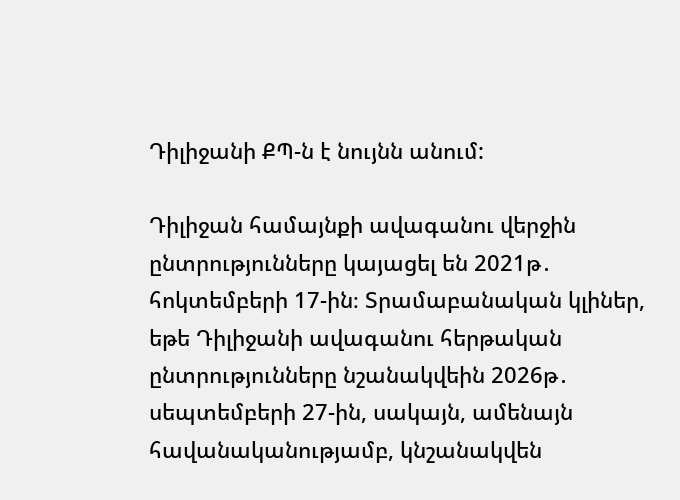Դիլիջանի ՔՊ-ն է նույնն անում:

Դիլիջան համայնքի ավագանու վերջին ընտրությունները կայացել են 2021թ․ հոկտեմբերի 17-ին։ Տրամաբանական կլիներ, եթե Դիլիջանի ավագանու հերթական ընտրությունները նշանակվեին 2026թ․ սեպտեմբերի 27-ին, սակայն, ամենայն հավանականությամբ, կնշանակվեն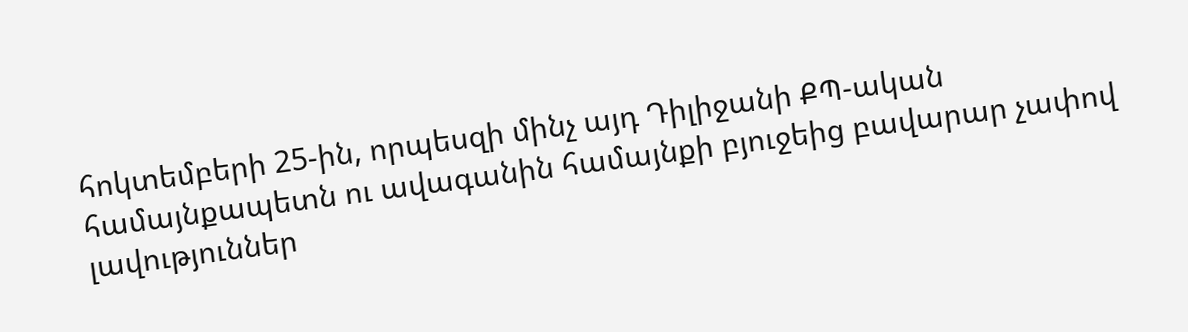հոկտեմբերի 25-ին, որպեսզի մինչ այդ Դիլիջանի ՔՊ-ական համայնքապետն ու ավագանին համայնքի բյուջեից բավարար չափով լավություններ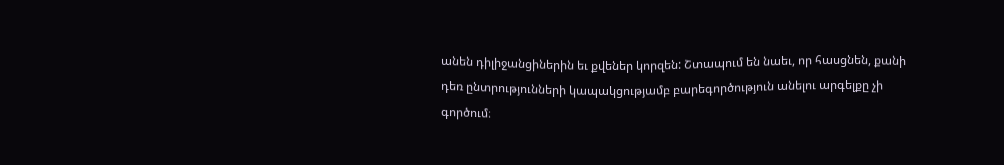անեն դիլիջանցիներին եւ քվեներ կորզեն: Շտապում են նաեւ, որ հասցնեն, քանի դեռ ընտրությունների կապակցությամբ բարեգործություն անելու արգելքը չի գործում։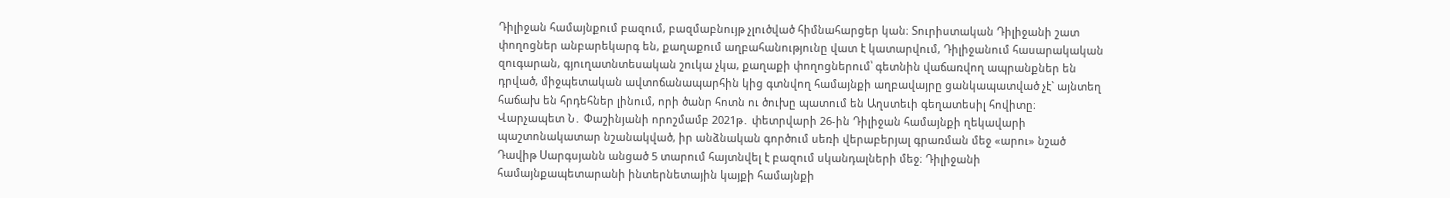Դիլիջան համայնքում բազում, բազմաբնույթ չլուծված հիմնահարցեր կան։ Տուրիստական Դիլիջանի շատ փողոցներ անբարեկարգ են, քաղաքում աղբահանությունը վատ է կատարվում, Դիլիջանում հասարակական զուգարան, գյուղատնտեսական շուկա չկա, քաղաքի փողոցներում՝ գետնին վաճառվող ապրանքներ են դրված, միջպետական ավտոճանապարհին կից գտնվող համայնքի աղբավայրը ցանկապատված չէ` այնտեղ հաճախ են հրդեհներ լինում, որի ծանր հոտն ու ծուխը պատում են Աղստեւի գեղատեսիլ հովիտը։ Վարչապետ Ն․ Փաշինյանի որոշմամբ 2021թ․ փետրվարի 26-ին Դիլիջան համայնքի ղեկավարի պաշտոնակատար նշանակված, իր անձնական գործում սեռի վերաբերյալ գրառման մեջ «արու» նշած Դավիթ Սարգսյանն անցած 5 տարում հայտնվել է բազում սկանդալների մեջ։ Դիլիջանի համայնքապետարանի ինտերնետային կայքի համայնքի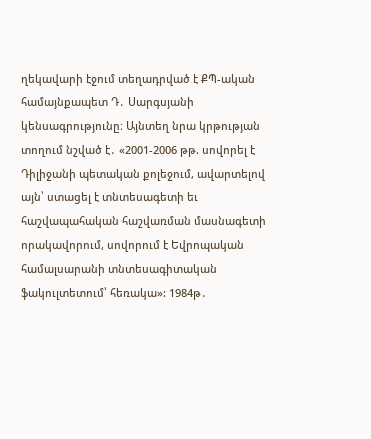ղեկավարի էջում տեղադրված է ՔՊ-ական համայնքապետ Դ․ Սարգսյանի կենսագրությունը։ Այնտեղ նրա կրթության տողում նշված է․ «2001-2006 թթ. սովորել է Դիլիջանի պետական քոլեջում, ավարտելով այն՝ ստացել է տնտեսագետի եւ հաշվապահական հաշվառման մասնագետի որակավորում, սովորում է Եվրոպական համալսարանի տնտեսագիտական ֆակուլտետում՝ հեռակա»: 1984թ․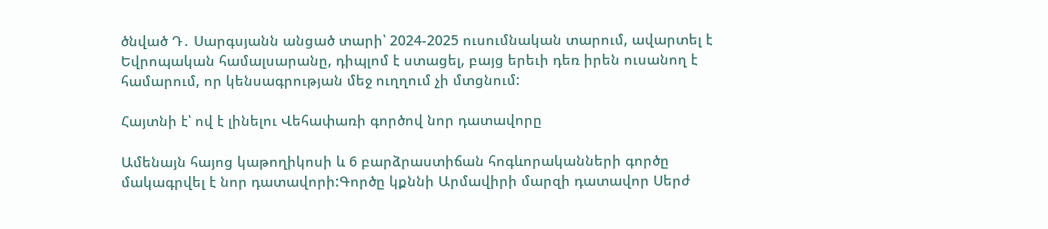ծնված Դ․ Սարգսյանն անցած տարի՝ 2024-2025 ուսումնական տարում, ավարտել է Եվրոպական համալսարանը, դիպլոմ է ստացել, բայց երեւի դեռ իրեն ուսանող է համարում, որ կենսագրության մեջ ուղղում չի մտցնում:

Հայտնի է՝ ով է լինելու Վեհափառի գործով նոր դատավորը

Ամենայն հայոց կաթողիկոսի և 6 բարձրաստիճան հոգևորականների գործը մակագրվել է նոր դատավորի:Գործը կքննի Արմավիրի մարզի դատավոր Սերժ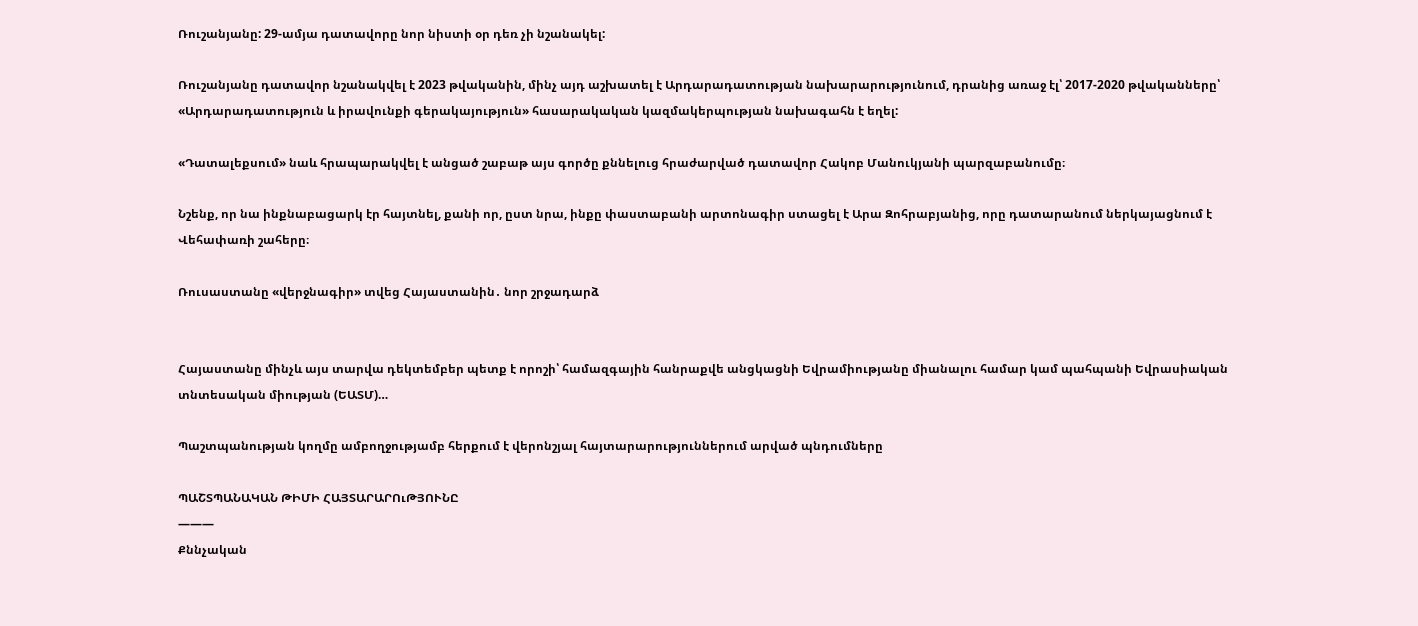Ռուշանյանը: 29-ամյա դատավորը նոր նիստի օր դեռ չի նշանակել:

Ռուշանյանը դատավոր նշանակվել է 2023 թվականին, մինչ այդ աշխատել է Արդարադատության նախարարությունում, դրանից առաջ էլ՝ 2017-2020 թվականները՝ «Արդարադատություն և իրավունքի գերակայություն» հասարակական կազմակերպության նախագահն է եղել:

«Դատալեքսում» նաև հրապարակվել է անցած շաբաթ այս գործը քննելուց հրաժարված դատավոր Հակոբ Մանուկյանի պարզաբանումը։

Նշենք, որ նա ինքնաբացարկ էր հայտնել, քանի որ, ըստ նրա, ինքը փաստաբանի արտոնագիր ստացել է Արա Զոհրաբյանից, որը դատարանում ներկայացնում է Վեհափառի շահերը։

Ռուսաստանը «վերջնագիր» տվեց Հայաստանին․ նոր շրջադարձ


Հայաստանը մինչև այս տարվա դեկտեմբեր պետք է որոշի՝ համազգային հանրաքվե անցկացնի Եվրամիությանը միանալու համար կամ պահպանի Եվրասիական տնտեսական միության (ԵԱՏՄ)…

Պաշտպանության կողմը ամբողջությամբ հերքում է վերոնշյալ հայտարարություններում արված պնդումները

ՊԱՇՏՊԱՆԱԿԱՆ ԹԻՄԻ ՀԱՅՏԱՐԱՐՈւԹՅՈՒՆԸ
———
Քննչական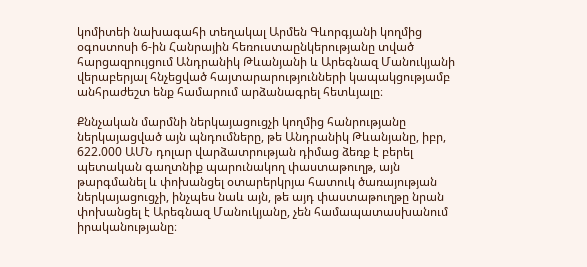կոմիտեի նախագահի տեղակալ Արմեն Գևորգյանի կողմից օգոստոսի 6-ին Հանրային հեռուստաընկերությանը տված հարցազրույցում Անդրանիկ Թևանյանի և Արեգնազ Մանուկյանի վերաբերյալ հնչեցված հայտարարությունների կապակցությամբ անհրաժեշտ ենք համարում արձանագրել հետևյալը։

Քննչական մարմնի ներկայացուցչի կողմից հանրությանը ներկայացված այն պնդումները, թե Անդրանիկ Թևանյանը, իբր, 622.000 ԱՄՆ դոլար վարձատրության դիմաց ձեռք է բերել պետական գաղտնիք պարունակող փաստաթուղթ, այն թարգմանել և փոխանցել օտարերկրյա հատուկ ծառայության ներկայացուցչի, ինչպես նաև այն, թե այդ փաստաթուղթը նրան փոխանցել է Արեգնազ Մանուկյանը, չեն համապատասխանում իրականությանը։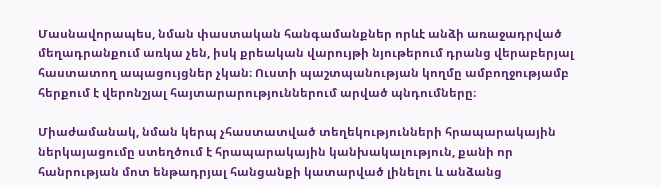Մասնավորապես, նման փաստական հանգամանքներ որևէ անձի առաջադրված մեղադրանքում առկա չեն, իսկ քրեական վարույթի նյութերում դրանց վերաբերյալ հաստատող ապացույցներ չկան։ Ուստի պաշտպանության կողմը ամբողջությամբ հերքում է վերոնշյալ հայտարարություններում արված պնդումները։

Միաժամանակ, նման կերպ չհաստատված տեղեկությունների հրապարակային ներկայացումը ստեղծում է հրապարակային կանխակալություն, քանի որ հանրության մոտ ենթադրյալ հանցանքի կատարված լինելու և անձանց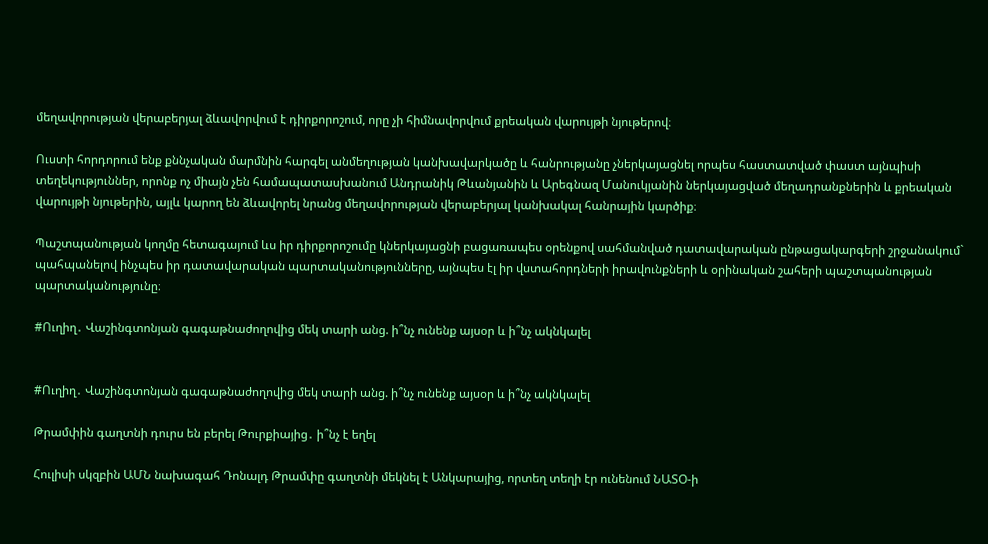մեղավորության վերաբերյալ ձևավորվում է դիրքորոշում, որը չի հիմնավորվում քրեական վարույթի նյութերով։

Ուստի հորդորում ենք քննչական մարմնին հարգել անմեղության կանխավարկածը և հանրությանը չներկայացնել որպես հաստատված փաստ այնպիսի տեղեկություններ, որոնք ոչ միայն չեն համապատասխանում Անդրանիկ Թևանյանին և Արեգնազ Մանուկյանին ներկայացված մեղադրանքներին և քրեական վարույթի նյութերին, այլև կարող են ձևավորել նրանց մեղավորության վերաբերյալ կանխակալ հանրային կարծիք։

Պաշտպանության կողմը հետագայում ևս իր դիրքորոշումը կներկայացնի բացառապես օրենքով սահմանված դատավարական ընթացակարգերի շրջանակում` պահպանելով ինչպես իր դատավարական պարտականությունները, այնպես էլ իր վստահորդների իրավունքների և օրինական շահերի պաշտպանության պարտականությունը։

#Ուղիղ․ Վաշինգտոնյան գագաթնաժողովից մեկ տարի անց. ի՞նչ ունենք այսօր և ի՞նչ ակնկալել


#Ուղիղ․ Վաշինգտոնյան գագաթնաժողովից մեկ տարի անց. ի՞նչ ունենք այսօր և ի՞նչ ակնկալել

Թրամփին գաղտնի դուրս են բերել Թուրքիայից․ ի՞նչ է եղել

Հուլիսի սկզբին ԱՄՆ նախագահ Դոնալդ Թրամփը գաղտնի մեկնել է Անկարայից, որտեղ տեղի էր ունենում ՆԱՏՕ-ի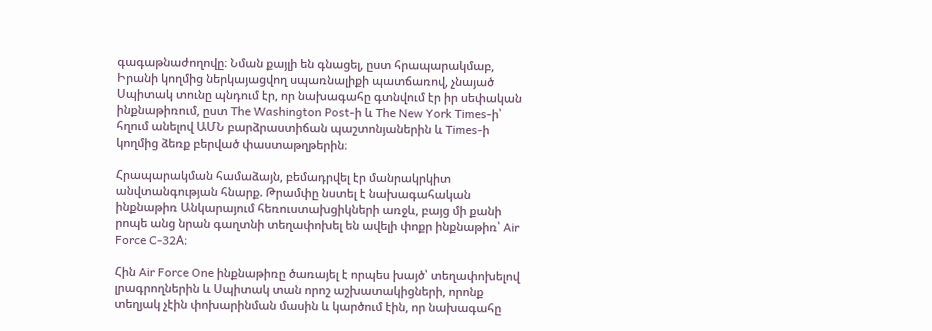գագաթնաժողովը։ Նման քայլի են գնացել, ըստ հրապարակմաբ, Իրանի կողմից ներկայացվող սպառնալիքի պատճառով, չնայած Սպիտակ տունը պնդում էր, որ նախագահը գտնվում էր իր սեփական ինքնաթիռում, ըստ The Washington Post-ի և The New York Times-ի՝ հղում անելով ԱՄՆ բարձրաստիճան պաշտոնյաներին և Times-ի կողմից ձեռք բերված փաստաթղթերին։

Հրապարակման համաձայն, բեմադրվել էր մանրակրկիտ անվտանգության հնարք. Թրամփը նստել է նախագահական ինքնաթիռ Անկարայում հեռուստախցիկների առջև, բայց մի քանի րոպե անց նրան գաղտնի տեղափոխել են ավելի փոքր ինքնաթիռ՝ Air Force C-32A։

Հին Air Force One ինքնաթիռը ծառայել է որպես խայծ՝ տեղափոխելով լրագրողներին և Սպիտակ տան որոշ աշխատակիցների, որոնք տեղյակ չէին փոխարինման մասին և կարծում էին, որ նախագահը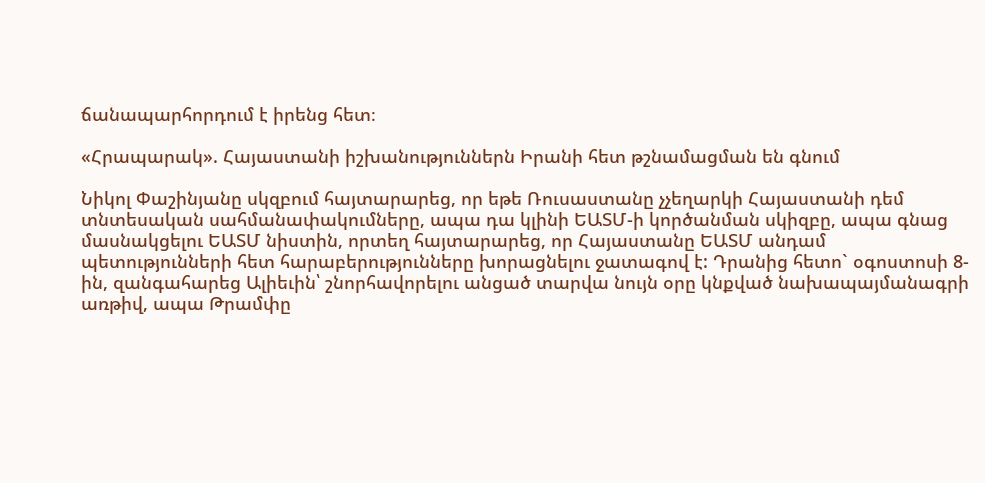ճանապարհորդում է իրենց հետ։

«Հրապարակ». Հայաստանի իշխանություններն Իրանի հետ թշնամացման են գնում

Նիկոլ Փաշինյանը սկզբում հայտարարեց, որ եթե Ռուսաստանը չչեղարկի Հայաստանի դեմ տնտեսական սահմանափակումները, ապա դա կլինի ԵԱՏՄ-ի կործանման սկիզբը, ապա գնաց մասնակցելու ԵԱՏՄ նիստին, որտեղ հայտարարեց, որ Հայաստանը ԵԱՏՄ անդամ պետությունների հետ հարաբերությունները խորացնելու ջատագով է: Դրանից հետո` օգոստոսի 8-ին, զանգահարեց Ալիեւին՝ շնորհավորելու անցած տարվա նույն օրը կնքված նախապայմանագրի առթիվ, ապա Թրամփը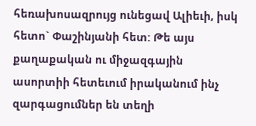հեռախոսազրույց ունեցավ Ալիեւի, իսկ հետո` Փաշինյանի հետ: Թե այս քաղաքական ու միջազգային ասորտիի հետեւում իրականում ինչ զարգացումներ են տեղի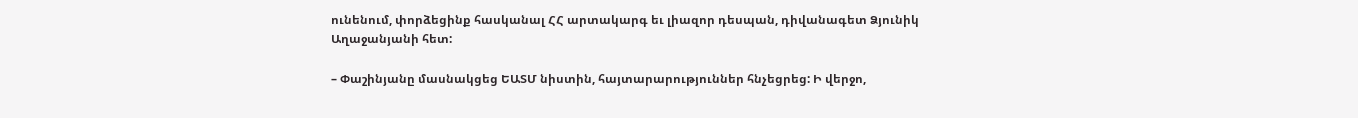ունենում, փորձեցինք հասկանալ ՀՀ արտակարգ եւ լիազոր դեսպան, դիվանագետ Ձյունիկ Աղաջանյանի հետ:

– Փաշինյանը մասնակցեց ԵԱՏՄ նիստին, հայտարարություններ հնչեցրեց: Ի վերջո,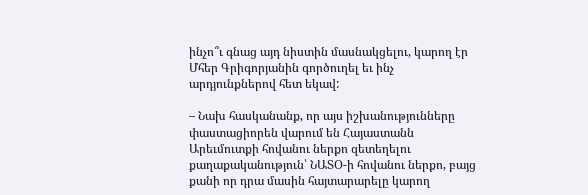ինչո՞ւ գնաց այդ նիստին մասնակցելու, կարող էր Մհեր Գրիգորյանին գործուղել եւ ինչ արդյունքներով հետ եկավ:

– Նախ հասկանանք, որ այս իշխանությունները փաստացիորեն վարում են Հայաստանն Արեւմուտքի հովանու ներքո զետեղելու քաղաքականություն՝ ՆԱՏՕ-ի հովանու ներքո, բայց քանի որ դրա մասին հայտարարելը կարող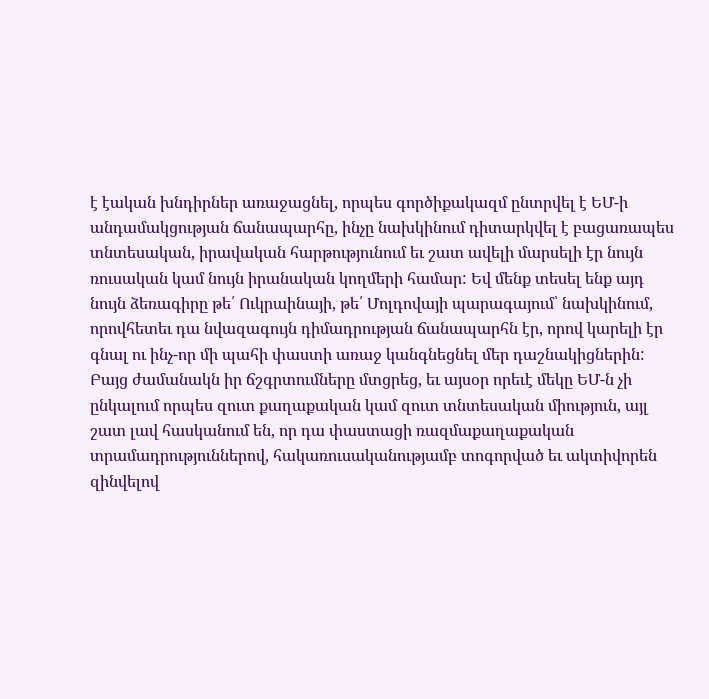է էական խնդիրներ առաջացնել, որպես գործիքակազմ ընտրվել է ԵՄ-ի անդամակցության ճանապարհը, ինչը նախկինում դիտարկվել է բացառապես տնտեսական, իրավական հարթությունում եւ շատ ավելի մարսելի էր նույն ռուսական կամ նույն իրանական կողմերի համար: Եվ մենք տեսել ենք այդ նույն ձեռագիրը թե՛ Ուկրաինայի, թե՛ Մոլդովայի պարագայում՝ նախկինում, որովհետեւ դա նվազագույն դիմադրության ճանապարհն էր, որով կարելի էր գնալ ու ինչ-որ մի պահի փաստի առաջ կանգնեցնել մեր դաշնակիցներին: Բայց ժամանակն իր ճշգրտումները մտցրեց, եւ այսօր որեւէ մեկը ԵՄ-ն չի ընկալում որպես զուտ քաղաքական կամ զուտ տնտեսական միություն, այլ շատ լավ հասկանում են, որ դա փաստացի ռազմաքաղաքական տրամադրություններով, հակառուսականությամբ տոգորված եւ ակտիվորեն զինվելով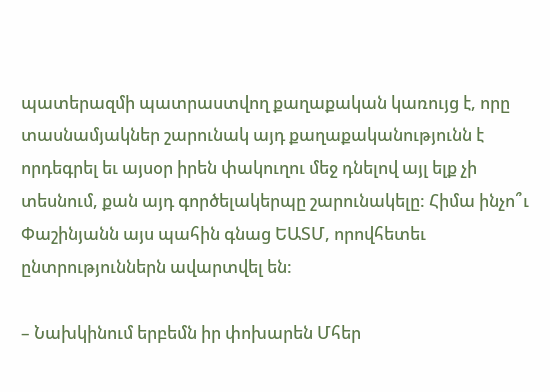պատերազմի պատրաստվող քաղաքական կառույց է, որը տասնամյակներ շարունակ այդ քաղաքականությունն է որդեգրել եւ այսօր իրեն փակուղու մեջ դնելով այլ ելք չի տեսնում, քան այդ գործելակերպը շարունակելը: Հիմա ինչո՞ւ Փաշինյանն այս պահին գնաց ԵԱՏՄ, որովհետեւ ընտրություններն ավարտվել են:

– Նախկինում երբեմն իր փոխարեն Մհեր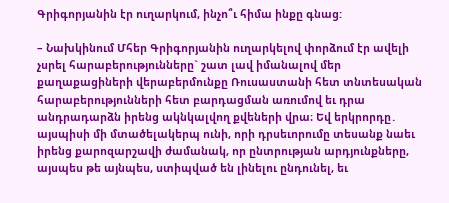Գրիգորյանին էր ուղարկում, ինչո՞ւ հիմա ինքը գնաց:

– Նախկինում Մհեր Գրիգորյանին ուղարկելով փորձում էր ավելի չսրել հարաբերությունները` շատ լավ իմանալով մեր քաղաքացիների վերաբերմունքը Ռուսաստանի հետ տնտեսական հարաբերությունների հետ բարդացման առումով եւ դրա անդրադարձն իրենց ակնկալվող քվեների վրա։ Եվ երկրորդը․ այսպիսի մի մտածելակերպ ունի, որի դրսեւորումը տեսանք նաեւ իրենց քարոզարշավի ժամանակ, որ ընտրության արդյունքները, այսպես թե այնպես, ստիպված են լինելու ընդունել, եւ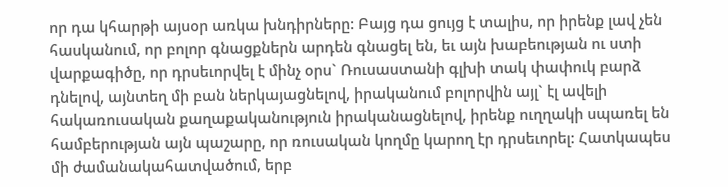որ դա կհարթի այսօր առկա խնդիրները: Բայց դա ցույց է տալիս, որ իրենք լավ չեն հասկանում, որ բոլոր գնացքներն արդեն գնացել են, եւ այն խաբեության ու ստի վարքագիծը, որ դրսեւորվել է մինչ օրս` Ռուսաստանի գլխի տակ փափուկ բարձ դնելով, այնտեղ մի բան ներկայացնելով, իրականում բոլորվին այլ` էլ ավելի հակառուսական քաղաքականություն իրականացնելով, իրենք ուղղակի սպառել են համբերության այն պաշարը, որ ռուսական կողմը կարող էր դրսեւորել: Հատկապես մի ժամանակահատվածում, երբ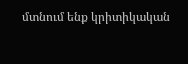մտնում ենք կրիտիկական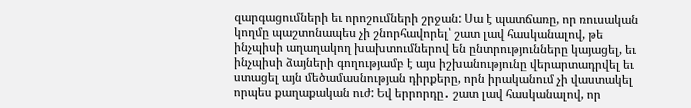զարգացումների եւ որոշումների շրջան: Սա է պատճառը, որ ռուսական կողմը պաշտոնապես չի շնորհավորել՝ շատ լավ հասկանալով, թե ինչպիսի աղաղակող խախտումներով են ընտրությունները կայացել, եւ ինչպիսի ձայների գողությամբ է այս իշխանությունը վերարտադրվել եւ ստացել այն մեծամասնության դիրքերը, որն իրականում չի վաստակել որպես քաղաքական ուժ: Եվ երրորդը․ շատ լավ հասկանալով, որ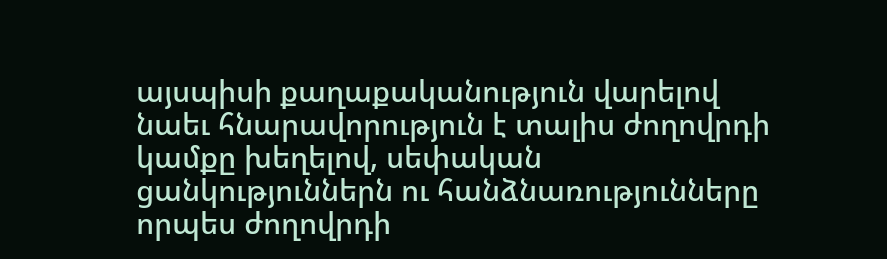այսպիսի քաղաքականություն վարելով նաեւ հնարավորություն է տալիս ժողովրդի կամքը խեղելով, սեփական ցանկություններն ու հանձնառությունները որպես ժողովրդի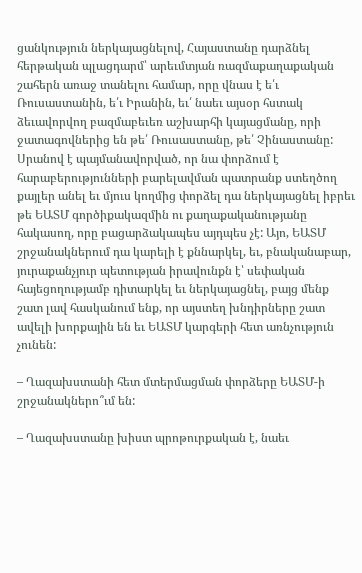ցանկություն ներկայացնելով, Հայաստանը դարձնել հերթական պլացդարմ՝ արեւմտյան ռազմաքաղաքական շահերն առաջ տանելու համար, որը վնաս է ե՛ւ Ռուսաստանին, ե՛ւ Իրանին, եւ՛ նաեւ այսօր հստակ ձեւավորվող բազմաբեւեռ աշխարհի կայացմանը, որի ջատագովներից են թե՛ Ռուսաստանը, թե՛ Չինաստանը: Սրանով է պայմանավորված, որ նա փորձում է հարաբերությունների բարելավման պատրանք ստեղծող քայլեր անել եւ մյուս կողմից փորձել դա ներկայացնել իբրեւ թե ԵԱՏՄ գործիքակազմին ու քաղաքականությանը հակասող, որը բացարձակապես այդպես չէ: Այո, ԵԱՏՄ շրջանակներում դա կարելի է քննարկել, եւ, բնականաբար, յուրաքանչյուր պետության իրավունքն է՝ սեփական հայեցողությամբ դիտարկել եւ ներկայացնել, բայց մենք շատ լավ հասկանում ենք, որ այստեղ խնդիրները շատ ավելի խորքային են եւ ԵԱՏՄ կարգերի հետ առնչություն չունեն:

– Ղազախստանի հետ մտերմացման փորձերը ԵԱՏՄ-ի շրջանակներո՞ւմ են:

– Ղազախստանը խիստ պրոթուրքական է, նաեւ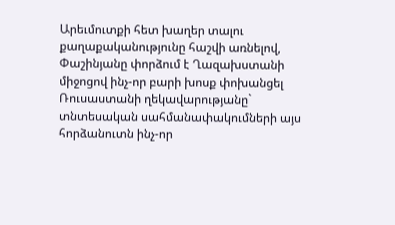Արեւմուտքի հետ խաղեր տալու քաղաքականությունը հաշվի առնելով, Փաշինյանը փորձում է Ղազախստանի միջոցով ինչ-որ բարի խոսք փոխանցել Ռուսաստանի ղեկավարությանը` տնտեսական սահմանափակումների այս հորձանուտն ինչ-որ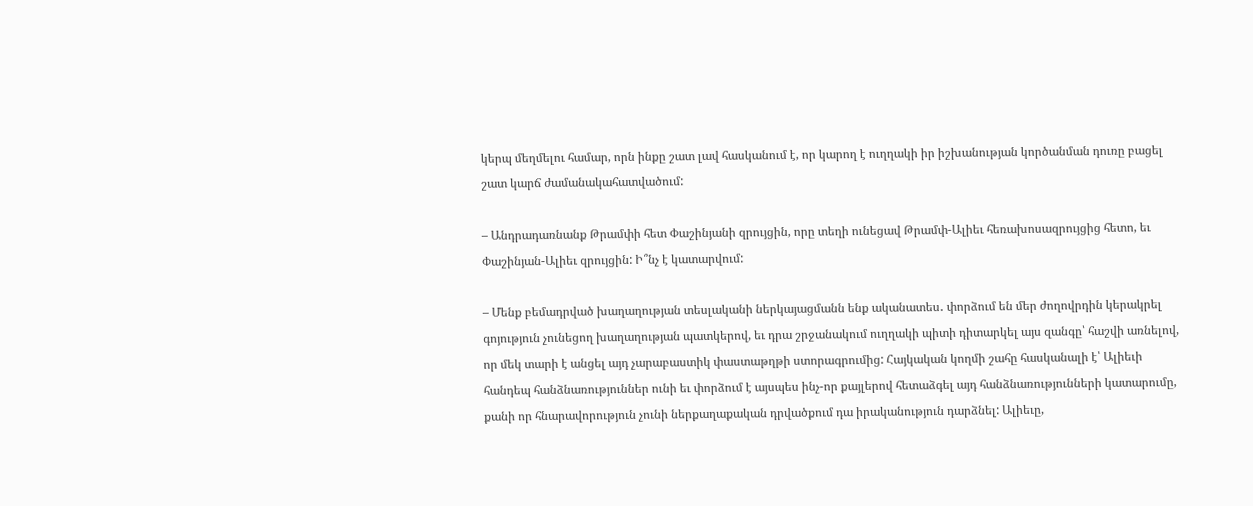կերպ մեղմելու համար, որն ինքը շատ լավ հասկանում է, որ կարող է ուղղակի իր իշխանության կործանման դուռը բացել շատ կարճ ժամանակահատվածում:

– Անդրադառնանք Թրամփի հետ Փաշինյանի զրույցին, որը տեղի ունեցավ Թրամփ-Ալիեւ հեռախոսազրույցից հետո, եւ Փաշինյան-Ալիեւ զրույցին: Ի՞նչ է կատարվում:

– Մենք բեմադրված խաղաղության տեսլականի ներկայացմանն ենք ականատես․ փորձում են մեր ժողովրդին կերակրել գոյություն չունեցող խաղաղության պատկերով, եւ դրա շրջանակում ուղղակի պիտի դիտարկել այս զանգը՝ հաշվի առնելով, որ մեկ տարի է անցել այդ չարաբաստիկ փաստաթղթի ստորագրումից: Հայկական կողմի շահը հասկանալի է՝ Ալիեւի հանդեպ հանձնառություններ ունի եւ փորձում է այսպես ինչ-որ քայլերով հետաձգել այդ հանձնառությունների կատարումը, քանի որ հնարավորություն չունի ներքաղաքական դրվածքում դա իրականություն դարձնել: Ալիեւը,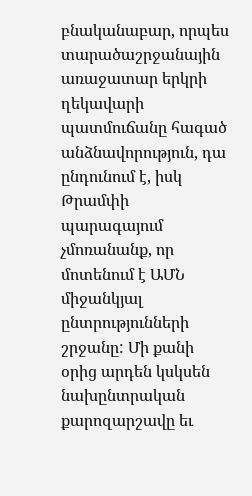բնականաբար, որպես տարածաշրջանային առաջատար երկրի ղեկավարի պատմուճանը հագած անձնավորություն, դա ընդունում է, իսկ Թրամփի պարագայում չմոռանանք, որ մոտենում է ԱՄՆ միջանկյալ ընտրությունների շրջանը: Մի քանի օրից արդեն կսկսեն նախընտրական քարոզարշավը եւ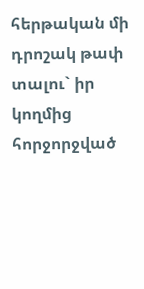հերթական մի դրոշակ թափ տալու` իր կողմից հորջորջված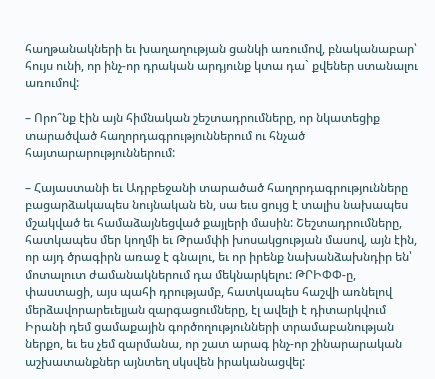հաղթանակների եւ խաղաղության ցանկի առումով, բնականաբար՝ հույս ունի, որ ինչ-որ դրական արդյունք կտա դա` քվեներ ստանալու առումով:

– Որո՞նք էին այն հիմնական շեշտադրումները, որ նկատեցիք տարածված հաղորդագրություններում ու հնչած հայտարարություններում:

– Հայաստանի եւ Ադրբեջանի տարածած հաղորդագրությունները բացարձակապես նույնական են, սա եւս ցույց է տալիս նախապես մշակված եւ համաձայնեցված քայլերի մասին: Շեշտադրումները, հատկապես մեր կողմի եւ Թրամփի խոսակցության մասով, այն էին, որ այդ ծրագիրն առաջ է գնալու, եւ որ իրենք նախանձախնդիր են՝ մոտալուտ ժամանակներում դա մեկնարկելու: ԹՐԻՓՓ-ը, փաստացի, այս պահի դրությամբ, հատկապես հաշվի առնելով մերձավորարեւելյան զարգացումները, էլ ավելի է դիտարկվում Իրանի դեմ ցամաքային գործողությունների տրամաբանության ներքո, եւ ես չեմ զարմանա, որ շատ արագ ինչ-որ շինարարական աշխատանքներ այնտեղ սկսվեն իրականացվել: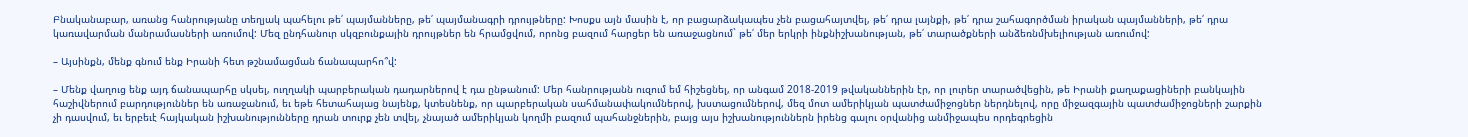Բնականաբար, առանց հանրությանը տեղյակ պահելու թե՛ պայմանները, թե՛ պայմանագրի դրույթները: Խոսքս այն մասին է, որ բացարձակապես չեն բացահայտվել, թե՛ դրա լայնքի, թե՛ դրա շահագործման իրական պայմանների, թե՛ դրա կառավարման մանրամասների առումով: Մեզ ընդհանուր սկզբունքային դրույթներ են հրամցվում, որոնց բազում հարցեր են առաջացնում` թե՛ մեր երկրի ինքնիշխանության, թե՛ տարածքների անձեռնմխելիության առումով:

– Այսինքն, մենք գնում ենք Իրանի հետ թշնամացման ճանապարհո՞վ:

– Մենք վաղուց ենք այդ ճանապարհը սկսել, ուղղակի պարբերական դադարներով է դա ընթանում: Մեր հանրությանն ուզում եմ հիշեցնել, որ անգամ 2018-2019 թվականներին էր, որ լուրեր տարածվեցին, թե Իրանի քաղաքացիների բանկային հաշիվներում բարդություններ են առաջանում, եւ եթե հետահայաց նայենք, կտեսնենք, որ պարբերական սահմանափակումներով, խստացումներով, մեզ մոտ ամերիկյան պատժամիջոցներ ներդնելով, որը միջազգային պատժամիջոցների շարքին չի դասվում, եւ երբեւէ հայկական իշխանությունները դրան տուրք չեն տվել, չնայած ամերիկյան կողմի բազում պահանջներին, բայց այս իշխանություններն իրենց գալու օրվանից անմիջապես որդեգրեցին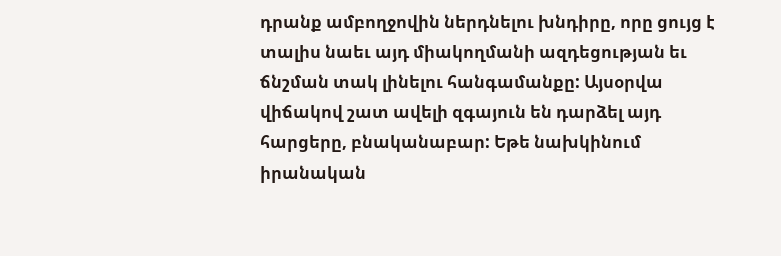դրանք ամբողջովին ներդնելու խնդիրը, որը ցույց է տալիս նաեւ այդ միակողմանի ազդեցության եւ ճնշման տակ լինելու հանգամանքը: Այսօրվա վիճակով շատ ավելի զգայուն են դարձել այդ հարցերը, բնականաբար: Եթե նախկինում իրանական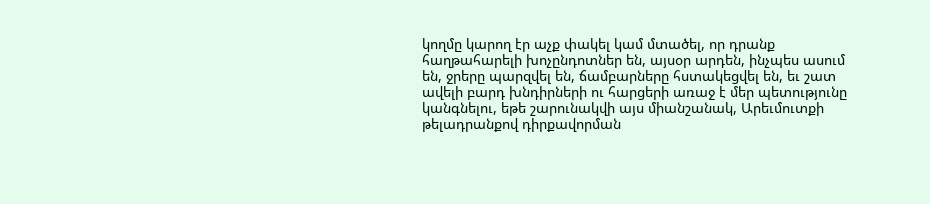կողմը կարող էր աչք փակել կամ մտածել, որ դրանք հաղթահարելի խոչընդոտներ են, այսօր արդեն, ինչպես ասում են, ջրերը պարզվել են, ճամբարները հստակեցվել են, եւ շատ ավելի բարդ խնդիրների ու հարցերի առաջ է մեր պետությունը կանգնելու, եթե շարունակվի այս միանշանակ, Արեւմուտքի թելադրանքով դիրքավորման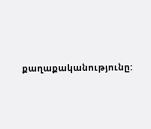քաղաքականությունը: